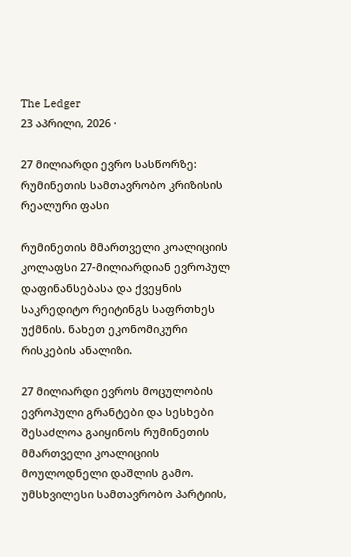The Ledger
23 აპრილი, 2026 ·

27 მილიარდი ევრო სასწორზე: რუმინეთის სამთავრობო კრიზისის რეალური ფასი

რუმინეთის მმართველი კოალიციის კოლაფსი 27-მილიარდიან ევროპულ დაფინანსებასა და ქვეყნის საკრედიტო რეიტინგს საფრთხეს უქმნის. ნახეთ ეკონომიკური რისკების ანალიზი.

27 მილიარდი ევროს მოცულობის ევროპული გრანტები და სესხები შესაძლოა გაიყინოს რუმინეთის მმართველი კოალიციის მოულოდნელი დაშლის გამო. უმსხვილესი სამთავრობო პარტიის,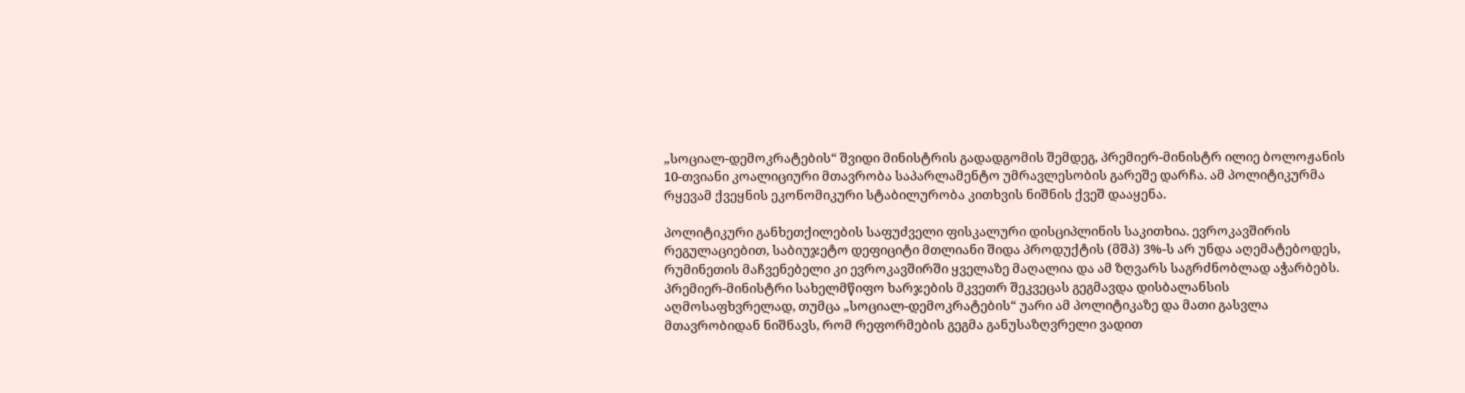„სოციალ-დემოკრატების“ შვიდი მინისტრის გადადგომის შემდეგ, პრემიერ-მინისტრ ილიე ბოლოჟანის 10-თვიანი კოალიციური მთავრობა საპარლამენტო უმრავლესობის გარეშე დარჩა. ამ პოლიტიკურმა რყევამ ქვეყნის ეკონომიკური სტაბილურობა კითხვის ნიშნის ქვეშ დააყენა.

პოლიტიკური განხეთქილების საფუძველი ფისკალური დისციპლინის საკითხია. ევროკავშირის რეგულაციებით, საბიუჯეტო დეფიციტი მთლიანი შიდა პროდუქტის (მშპ) 3%-ს არ უნდა აღემატებოდეს, რუმინეთის მაჩვენებელი კი ევროკავშირში ყველაზე მაღალია და ამ ზღვარს საგრძნობლად აჭარბებს. პრემიერ-მინისტრი სახელმწიფო ხარჯების მკვეთრ შეკვეცას გეგმავდა დისბალანსის აღმოსაფხვრელად, თუმცა „სოციალ-დემოკრატების“ უარი ამ პოლიტიკაზე და მათი გასვლა მთავრობიდან ნიშნავს, რომ რეფორმების გეგმა განუსაზღვრელი ვადით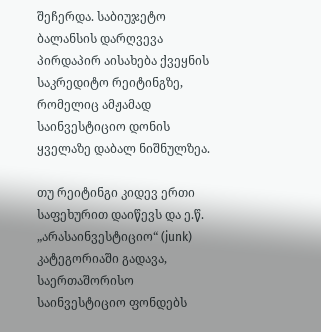შეჩერდა. საბიუჯეტო ბალანსის დარღვევა პირდაპირ აისახება ქვეყნის საკრედიტო რეიტინგზე, რომელიც ამჟამად საინვესტიციო დონის ყველაზე დაბალ ნიშნულზეა.

თუ რეიტინგი კიდევ ერთი საფეხურით დაიწევს და ე.წ. „არასაინვესტიციო“ (junk) კატეგორიაში გადავა, საერთაშორისო საინვესტიციო ფონდებს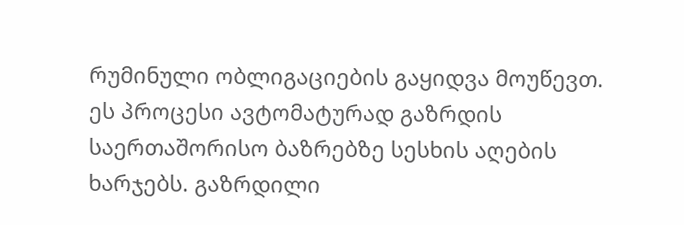რუმინული ობლიგაციების გაყიდვა მოუწევთ. ეს პროცესი ავტომატურად გაზრდის საერთაშორისო ბაზრებზე სესხის აღების ხარჯებს. გაზრდილი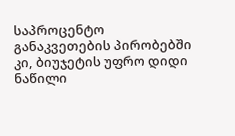საპროცენტო განაკვეთების პირობებში კი, ბიუჯეტის უფრო დიდი ნაწილი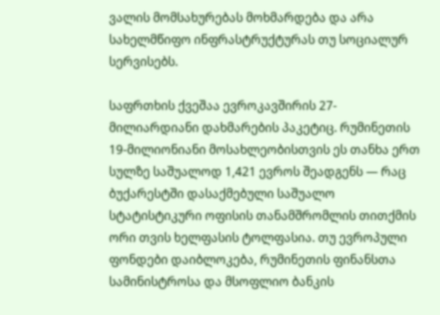ვალის მომსახურებას მოხმარდება და არა სახელმწიფო ინფრასტრუქტურას თუ სოციალურ სერვისებს.

საფრთხის ქვეშაა ევროკავშირის 27-მილიარდიანი დახმარების პაკეტიც. რუმინეთის 19-მილიონიანი მოსახლეობისთვის ეს თანხა ერთ სულზე საშუალოდ 1,421 ევროს შეადგენს — რაც ბუქარესტში დასაქმებული საშუალო სტატისტიკური ოფისის თანამშრომლის თითქმის ორი თვის ხელფასის ტოლფასია. თუ ევროპული ფონდები დაიბლოკება, რუმინეთის ფინანსთა სამინისტროსა და მსოფლიო ბანკის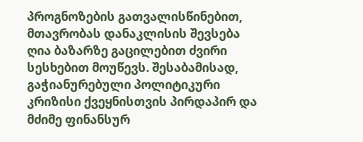პროგნოზების გათვალისწინებით, მთავრობას დანაკლისის შევსება ღია ბაზარზე გაცილებით ძვირი სესხებით მოუწევს. შესაბამისად, გაჭიანურებული პოლიტიკური კრიზისი ქვეყნისთვის პირდაპირ და მძიმე ფინანსურ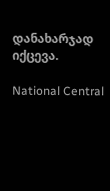დანახარჯად იქცევა.

National Central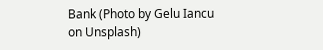Bank (Photo by Gelu Iancu on Unsplash)